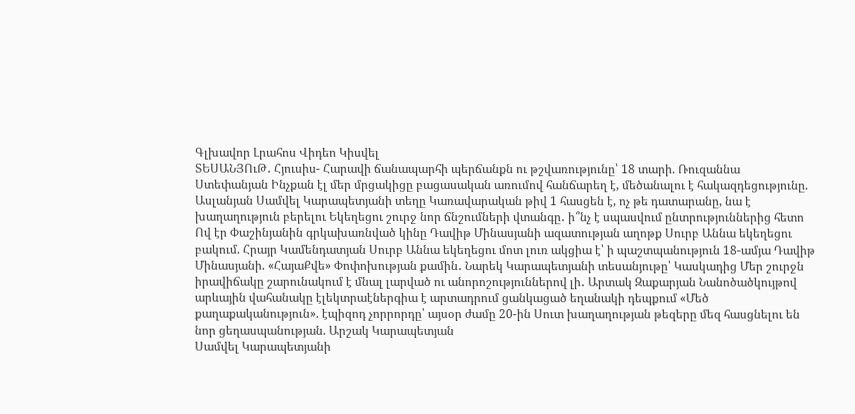Գլխավոր Լրահոս Վիդեո Կիսվել
ՏԵՍԱՆՅՈւԹ․ Հյուսիս- Հարավի ճանապարհի պերճանքն ու թշվառությունը՝ 18 տարի. Ռուզաննա Ստեփանյան Ինչքան էլ մեր մրցակիցը բացասական առումով հանճարեղ է, մեծանալու է հակազդեցությունը. Ասլանյան Սամվել Կարապետյանի տեղը Կառավարական թիվ 1 հասցեն է, ոչ թե դատարանը, նա է խաղաղություն բերելու Եկեղեցու շուրջ նոր ճնշումների վտանգը․ ի՞նչ է սպասվում ընտրություններից հետո Ով էր Փաշինյանին գրկախառնված կինը Դավիթ Մինասյանի ազատության աղոթք Սուրբ Աննա եկեղեցու բակում. Հրայր Կամենդատյան Սուրբ Աննա եկեղեցու մոտ լուռ ակցիա է՝ ի պաշտպանություն 18-ամյա Դավիթ Մինասյանի. «ՀայաՔվե» Փոփոխության քամին․ Նարեկ Կարապետյանի տեսանյութը՝ Կասկադից Մեր շուրջն իրավիճակը շարունակում է մնալ լարված ու անորոշություններով լի․ Արտակ Զաքարյան Նանոծածկույթով արևային վահանակը էլեկտրաէներգիա է արտադրում ցանկացած եղանակի դեպքում «Մեծ քաղաքականություն». էպիզոդ չորրորդը՝ այսօր ժամը 20-ին Սուտ խաղաղության թեզերը մեզ հասցնելու են նոր ցեղասպանության. Արշակ Կարապետյան
Սամվել Կարապետյանի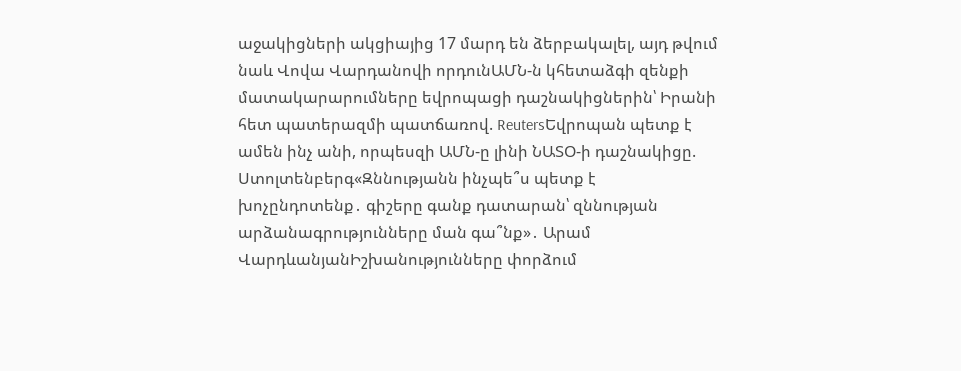աջակիցների ակցիայից 17 մարդ են ձերբակալել, այդ թվում նաև Վովա Վարդանովի որդունԱՄՆ-ն կհետաձգի զենքի մատակարարումները եվրոպացի դաշնակիցներին՝ Իրանի հետ պատերազմի պատճառով. ReutersԵվրոպան պետք է ամեն ինչ անի, որպեսզի ԱՄՆ-ը լինի ՆԱՏՕ-ի դաշնակիցը. Ստոլտենբերգ«Զննությանն ինչպե՞ս պետք է խոչընդոտենք․ գիշերը գանք դատարան՝ զննության արձանագրությունները ման գա՞նք»․ Արամ ՎարդևանյանԻշխանությունները փորձում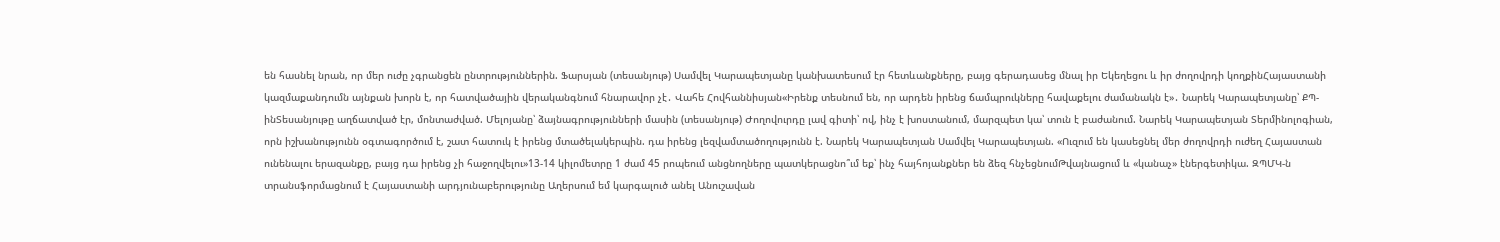են հասնել նրան, որ մեր ուժը չգրանցեն ընտրություններին. Ֆարսյան (տեսանյութ) Սամվել Կարապետյանը կանխատեսում էր հետևանքները, բայց գերադասեց մնալ իր Եկեղեցու և իր ժողովրդի կողքինՀայաստանի կազմաքանդումն այնքան խորն է, որ հատվածային վերականգնում հնարավոր չէ․ Վահե Հովհաննիսյան«Իրենք տեսնում են, որ արդեն իրենց ճամպրուկները հավաքելու ժամանակն է»․ Նարեկ Կարապետյանը՝ ՔՊ-ինՏեսանյութը աղճատված էր, մոնտաժված. Մելոյանը՝ ձայնագրությունների մասին (տեսանյութ) Ժողովուրդը լավ գիտի՝ ով, ինչ է խոստանում, մարզպետ կա՝ տուն է բաժանում. Նարեկ Կարապետյան Տերմինոլոգիան, որն իշխանությունն օգտագործում է, շատ հատուկ է իրենց մտածելակերպին. դա իրենց լեզվամտածողությունն է. Նարեկ Կարապետյան Սամվել Կարապետյան. «Ուզում են կասեցնել մեր ժողովրդի ուժեղ Հայաստան ունենալու երազանքը, բայց դա իրենց չի հաջողվելու»13-14 կիլոմետրը 1 ժամ 45 րոպեում անցնողները պատկերացնո՞ւմ եք՝ ինչ հայհոյանքներ են ձեզ հնչեցնումԹվայնացում և «կանաչ» էներգետիկա. ԶՊՄԿ-ն տրանսֆորմացնում է Հայաստանի արդյունաբերությունը Աղերսում եմ կարգալուծ անել Անուշավան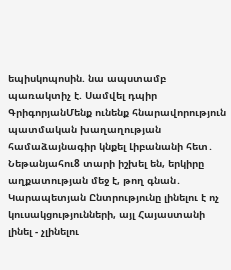եպիսկոպոսին. նա ապստամբ պառակտիչ է. Սամվել դպիր ԳրիգորյանՄենք ունենք հնարավորություն պատմական խաղաղության համաձայնագիր կնքել Լիբանանի հետ․ Նեթանյահու8 տարի իշխել են, երկիրը աղքատության մեջ է, թող գնան․ Կարապետյան Ընտրությունը լինելու է ոչ կուսակցությունների, այլ Հայաստանի լինել - չլինելու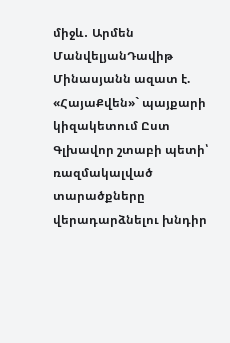միջև․ Արմեն ՄանվելյանԴավիթ Մինասյանն ազատ է. «ՀայաՔվեն»` պայքարի կիզակետում Ըստ Գլխավոր շտաբի պետի՝ ռազմակալված տարածքները վերադարձնելու խնդիր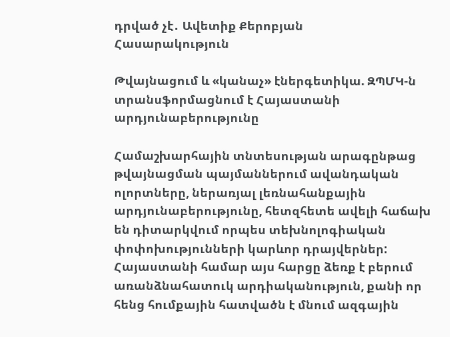դրված չէ․ Ավետիք Քերոբյան
Հասարակություն

Թվայնացում և «կանաչ» էներգետիկա. ԶՊՄԿ-ն տրանսֆորմացնում է Հայաստանի արդյունաբերությունը

Համաշխարհային տնտեսության արագընթաց թվայնացման պայմաններում ավանդական ոլորտները, ներառյալ լեռնահանքային արդյունաբերությունը, հետզհետե ավելի հաճախ են դիտարկվում որպես տեխնոլոգիական փոփոխությունների կարևոր դրայվերներ: Հայաստանի համար այս հարցը ձեռք է բերում առանձնահատուկ արդիականություն, քանի որ հենց հումքային հատվածն է մնում ազգային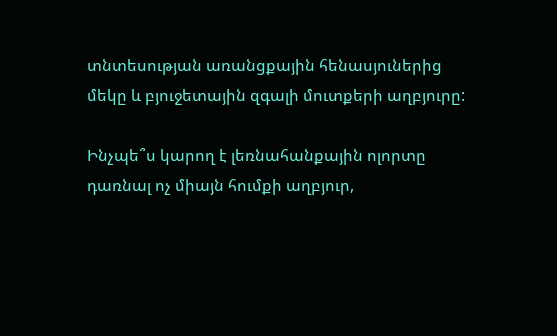տնտեսության առանցքային հենասյուներից մեկը և բյուջետային զգալի մուտքերի աղբյուրը:

Ինչպե՞ս կարող է լեռնահանքային ոլորտը դառնալ ոչ միայն հումքի աղբյուր,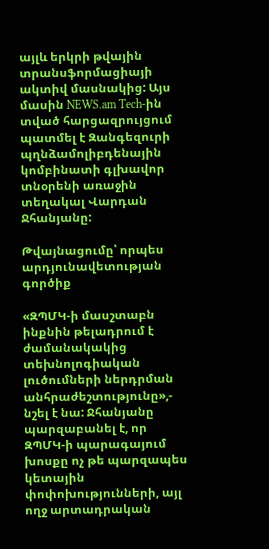այլև երկրի թվային տրանսֆորմացիայի ակտիվ մասնակից: Այս մասին NEWS.am Tech-ին տված հարցազրույցում պատմել է Զանգեզուրի պղնձամոլիբդենային կոմբինատի գլխավոր տնօրենի առաջին տեղակալ Վարդան Ջհանյանը:

Թվայնացումը՝ որպես արդյունավետության գործիք

«ԶՊՄԿ-ի մասշտաբն ինքնին թելադրում է ժամանակակից տեխնոլոգիական լուծումների ներդրման անհրաժեշտությունը»,- նշել է նա: Ջհանյանը պարզաբանել է, որ ԶՊՄԿ-ի պարագայում խոսքը ոչ թե պարզապես կետային փոփոխությունների, այլ ողջ արտադրական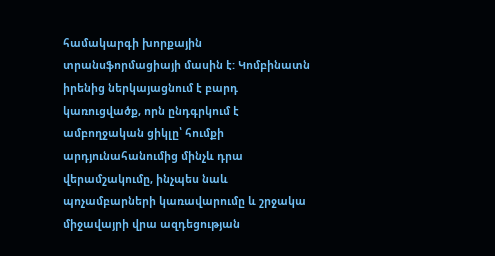համակարգի խորքային տրանսֆորմացիայի մասին է: Կոմբինատն իրենից ներկայացնում է բարդ կառուցվածք, որն ընդգրկում է ամբողջական ցիկլը՝ հումքի արդյունահանումից մինչև դրա վերամշակումը, ինչպես նաև պոչամբարների կառավարումը և շրջակա միջավայրի վրա ազդեցության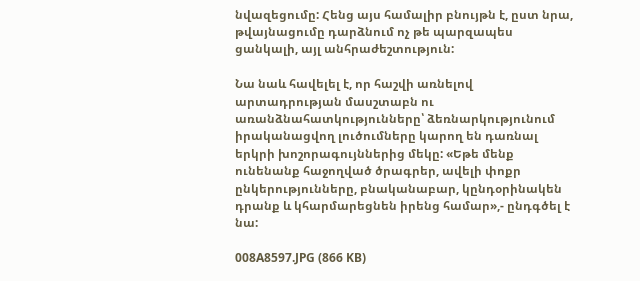նվազեցումը: Հենց այս համալիր բնույթն է, ըստ նրա, թվայնացումը դարձնում ոչ թե պարզապես ցանկալի, այլ անհրաժեշտություն:

Նա նաև հավելել է, որ հաշվի առնելով արտադրության մասշտաբն ու առանձնահատկությունները՝ ձեռնարկությունում իրականացվող լուծումները կարող են դառնալ երկրի խոշորագույններից մեկը: «Եթե մենք ունենանք հաջողված ծրագրեր, ավելի փոքր ընկերությունները, բնականաբար, կընդօրինակեն դրանք և կհարմարեցնեն իրենց համար»,- ընդգծել է նա:

008A8597.JPG (866 KB)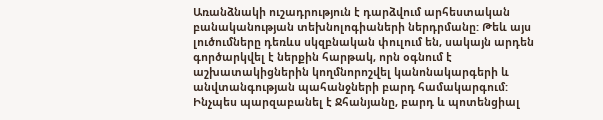Առանձնակի ուշադրություն է դարձվում արհեստական բանականության տեխնոլոգիաների ներդրմանը: Թեև այս լուծումները դեռևս սկզբնական փուլում են, սակայն արդեն գործարկվել է ներքին հարթակ, որն օգնում է աշխատակիցներին կողմնորոշվել կանոնակարգերի և անվտանգության պահանջների բարդ համակարգում: Ինչպես պարզաբանել է Ջհանյանը, բարդ և պոտենցիալ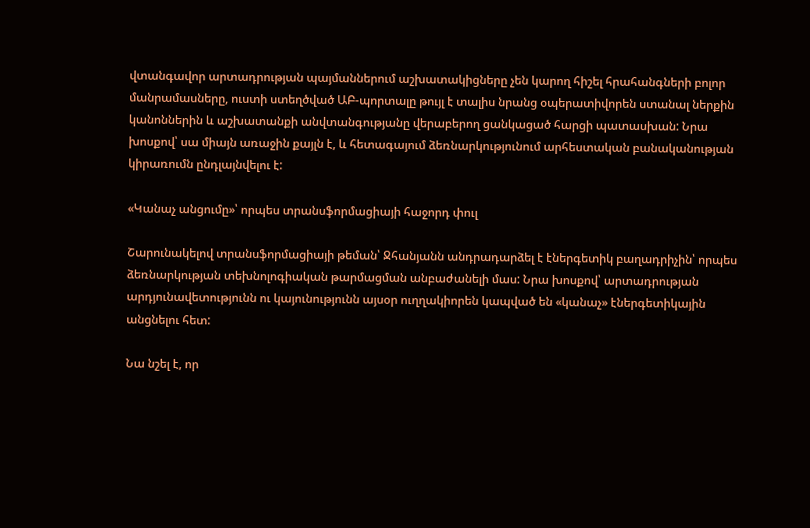վտանգավոր արտադրության պայմաններում աշխատակիցները չեն կարող հիշել հրահանգների բոլոր մանրամասները, ուստի ստեղծված ԱԲ-պորտալը թույլ է տալիս նրանց օպերատիվորեն ստանալ ներքին կանոններին և աշխատանքի անվտանգությանը վերաբերող ցանկացած հարցի պատասխան: Նրա խոսքով՝ սա միայն առաջին քայլն է, և հետագայում ձեռնարկությունում արհեստական բանականության կիրառումն ընդլայնվելու է:

«Կանաչ անցումը»՝ որպես տրանսֆորմացիայի հաջորդ փուլ

Շարունակելով տրանսֆորմացիայի թեման՝ Ջհանյանն անդրադարձել է էներգետիկ բաղադրիչին՝ որպես ձեռնարկության տեխնոլոգիական թարմացման անբաժանելի մաս: Նրա խոսքով՝ արտադրության արդյունավետությունն ու կայունությունն այսօր ուղղակիորեն կապված են «կանաչ» էներգետիկային անցնելու հետ:

Նա նշել է, որ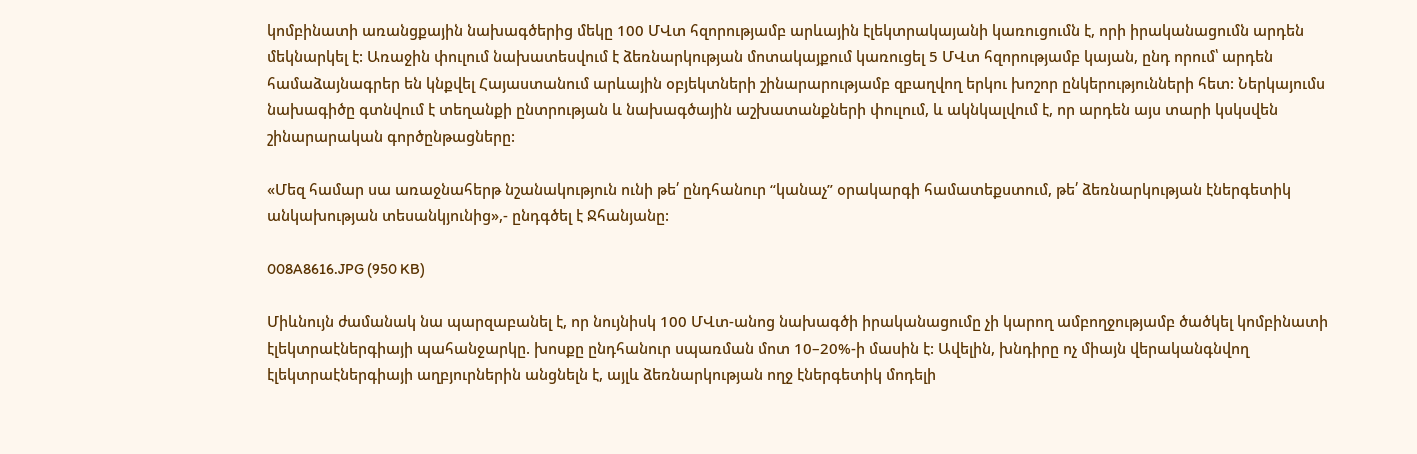կոմբինատի առանցքային նախագծերից մեկը 100 ՄՎտ հզորությամբ արևային էլեկտրակայանի կառուցումն է, որի իրականացումն արդեն մեկնարկել է: Առաջին փուլում նախատեսվում է ձեռնարկության մոտակայքում կառուցել 5 ՄՎտ հզորությամբ կայան, ընդ որում՝ արդեն համաձայնագրեր են կնքվել Հայաստանում արևային օբյեկտների շինարարությամբ զբաղվող երկու խոշոր ընկերությունների հետ: Ներկայումս նախագիծը գտնվում է տեղանքի ընտրության և նախագծային աշխատանքների փուլում, և ակնկալվում է, որ արդեն այս տարի կսկսվեն շինարարական գործընթացները:

«Մեզ համար սա առաջնահերթ նշանակություն ունի թե՛ ընդհանուր “կանաչ” օրակարգի համատեքստում, թե՛ ձեռնարկության էներգետիկ անկախության տեսանկյունից»,- ընդգծել է Ջհանյանը:

008A8616.JPG (950 KB)

Միևնույն ժամանակ նա պարզաբանել է, որ նույնիսկ 100 ՄՎտ-անոց նախագծի իրականացումը չի կարող ամբողջությամբ ծածկել կոմբինատի էլեկտրաէներգիայի պահանջարկը. խոսքը ընդհանուր սպառման մոտ 10–20%-ի մասին է: Ավելին, խնդիրը ոչ միայն վերականգնվող էլեկտրաէներգիայի աղբյուրներին անցնելն է, այլև ձեռնարկության ողջ էներգետիկ մոդելի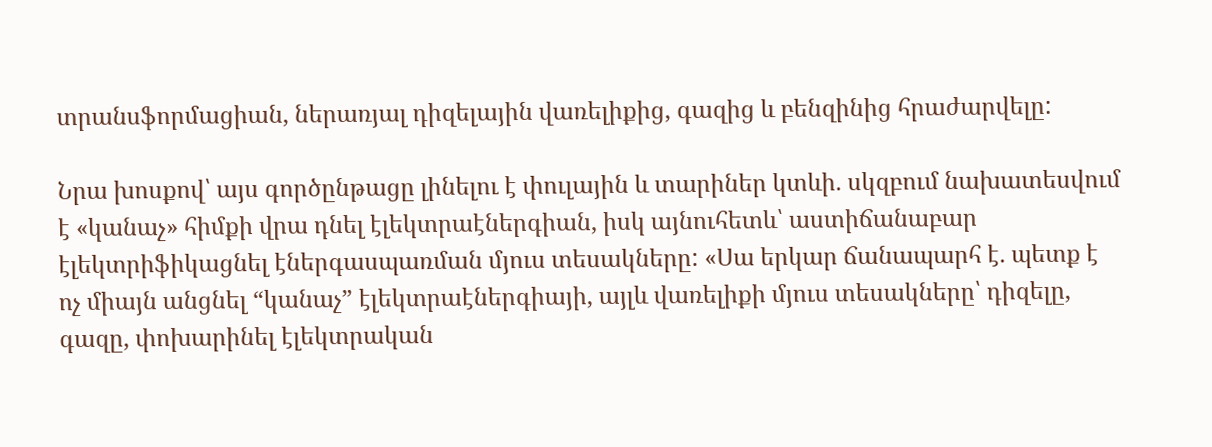տրանսֆորմացիան, ներառյալ դիզելային վառելիքից, գազից և բենզինից հրաժարվելը:

Նրա խոսքով՝ այս գործընթացը լինելու է փուլային և տարիներ կտևի. սկզբում նախատեսվում է «կանաչ» հիմքի վրա դնել էլեկտրաէներգիան, իսկ այնուհետև՝ աստիճանաբար էլեկտրիֆիկացնել էներգասպառման մյուս տեսակները: «Սա երկար ճանապարհ է. պետք է ոչ միայն անցնել “կանաչ” էլեկտրաէներգիայի, այլև վառելիքի մյուս տեսակները՝ դիզելը, գազը, փոխարինել էլեկտրական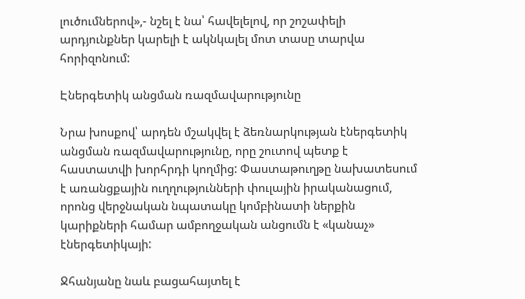լուծումներով»,- նշել է նա՝ հավելելով, որ շոշափելի արդյունքներ կարելի է ակնկալել մոտ տասը տարվա հորիզոնում:

Էներգետիկ անցման ռազմավարությունը

Նրա խոսքով՝ արդեն մշակվել է ձեռնարկության էներգետիկ անցման ռազմավարությունը, որը շուտով պետք է հաստատվի խորհրդի կողմից: Փաստաթուղթը նախատեսում է առանցքային ուղղությունների փուլային իրականացում, որոնց վերջնական նպատակը կոմբինատի ներքին կարիքների համար ամբողջական անցումն է «կանաչ» էներգետիկայի:

Ջհանյանը նաև բացահայտել է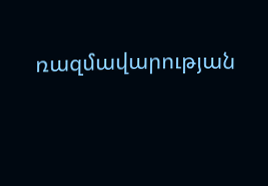ռազմավարության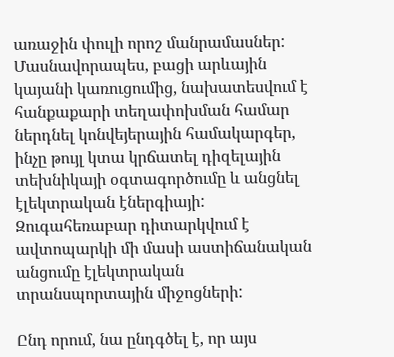առաջին փուլի որոշ մանրամասներ: Մասնավորապես, բացի արևային կայանի կառուցումից, նախատեսվում է հանքաքարի տեղափոխման համար ներդնել կոնվեյերային համակարգեր, ինչը թույլ կտա կրճատել դիզելային տեխնիկայի օգտագործումը և անցնել էլեկտրական էներգիայի: Զուգահեռաբար դիտարկվում է ավտոպարկի մի մասի աստիճանական անցումը էլեկտրական տրանսպորտային միջոցների:

Ընդ որում, նա ընդգծել է, որ այս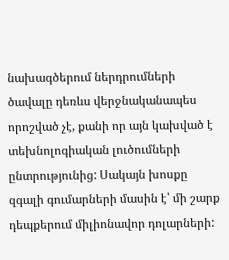նախագծերում ներդրումների ծավալը դեռևս վերջնականապես որոշված չէ, քանի որ այն կախված է տեխնոլոգիական լուծումների ընտրությունից: Սակայն խոսքը զգալի գումարների մասին է՝ մի շարք դեպքերում միլիոնավոր դոլարների: